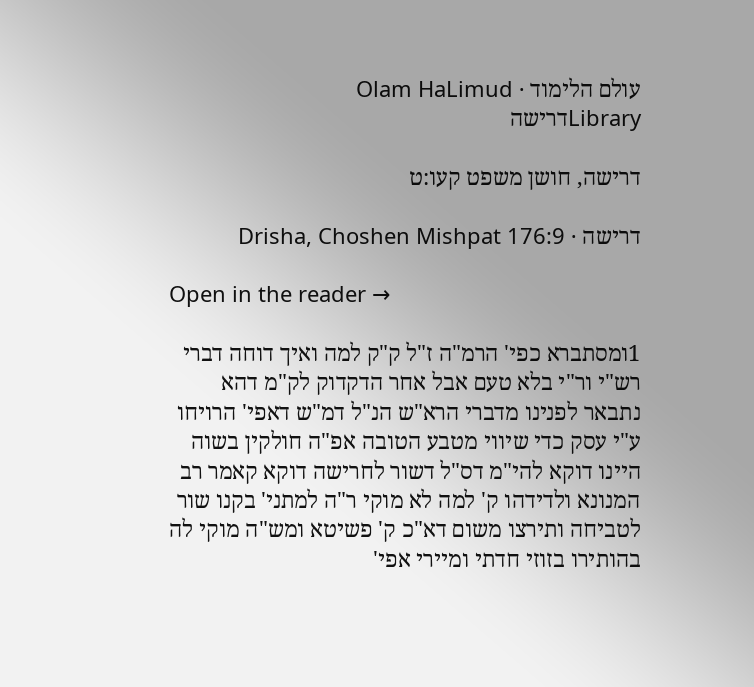עולם הלימוד · Olam HaLimud
Libraryדרישה

דרישה, חושן משפט קעו:ט

דרישה · Drisha, Choshen Mishpat 176:9

Open in the reader →

1ומסתברא כפי' הרמ"ה ז"ל ק"ק למה ואיך דוחה דברי רש"י ור"י בלא טעם אבל אחר הדקדוק לק"מ דהא נתבאר לפנינו מדברי הרא"ש הנ"ל דמ"ש דאפי' הרויחו ע"י עסק כדי שיווי מטבע הטובה אפ"ה חולקין בשוה היינו דוקא להי"מ דס"ל דשור לחרישה דוקא קאמר רב המנונא ולדידהו ק' למה לא מוקי ר"ה למתני' בקנו שור לטביחה ותירצו משום דא"כ ק' פשיטא ומש"ה מוקי לה בהותירו בזוזי חדתי ומיירי אפי'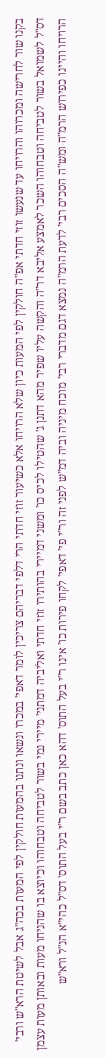בקנו שור לחרישה ומכרוהו והרויחו עד שנעשו זוזי חדתי אפ"ה חולקין לפי המעות כיון שלא הרויחו אלא כשיעור זוזי חדתי הרי דלפי דבריהם צריכין לומר דאפי' במכרו ונשאו ונתנו בהמעות חולקין לפי המעות בכה"ג אבל לשיטת הרא"ש ורבי' דס"ל לשמואל בשור לטביחה וטבחוהו השכר לאמצע אליבא דר"ה והקשה עליו שפיר מהא דתנן ג' שהטילו לכיס כו' ומשני דמיירי בהותירו זוזי חדתי ואליביה דמתני' מיירי נמי בשור לטביחה וטבחוהו וכיוצא בו שהניחו מעות ובאותן מעות עצמן הרויחו והיינו כפירוש הרמ"ה ומש"ה הסכים רבי' לדעת הרמ"ה נמצא דגם מדברי רבי' מוכח מיניה וביה דמ"ש לפני זה ור"י פי' דאפי' לקחו פירות כו' אינו ר"י בעל התוס' דהא כאן כתב בשם ר"י בעל התוס' דס"ל כהי"א הנ"ל ורא"ש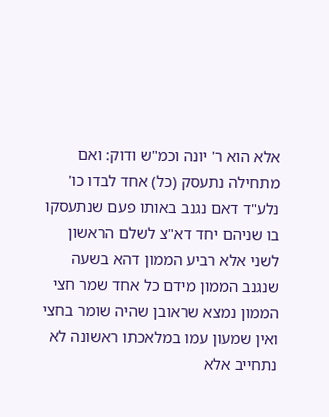אלא הוא ר' יונה וכמ"ש ודוק: ואם מתחילה נתעסק (כל) אחד לבדו כו' נלע"ד דאם נגנב באותו פעם שנתעסקו בו שניהם יחד דא"צ לשלם הראשון לשני אלא רביע הממון דהא בשעה שנגנב הממון מידם כל אחד שמר חצי הממון נמצא שראובן שהיה שומר בחצי ואין שמעון עמו במלאכתו ראשונה לא נתחייב אלא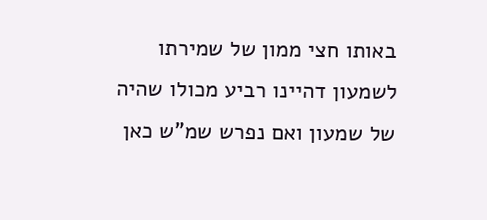באותו חצי ממון של שמירתו לשמעון דהיינו רביע מכולו שהיה של שמעון ואם נפרש שמ"ש כאן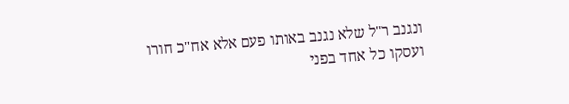ונגנב ר"ל שלא נגנב באותו פעם אלא אח"כ חורו ועסקו כל אחד בפני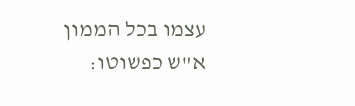עצמו בכל הממון א"ש כפשוטו: